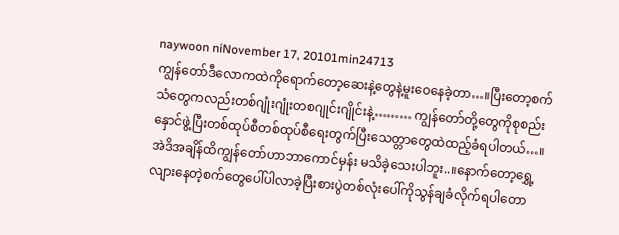naywoon niNovember 17, 20101min24713
ကျွန်တော်ဒီလောကထဲကိုရောက်တော့ဆေးနဲ့တွေနဲ့မူးဝေနေခဲ့တာ…။ပြီးတော့စက်သံတွေကလည်းတစ်ဂျုံးဂျုံးတစဂျုင်းဂျိုင်းနဲ့……… ကျွန်တော်တို့တွေကိုစုစည်းနှောင်ဖွဲ့ပြီးတစ်ထုပ်စီတစ်ထုပ်စီရေးတွက်ပြီးသေတ္တာတွေထဲထည့်ခံရပါတယ်…။အဲဒိအချိန်ထိကျွန်တော်ဟာဘာကောင်မှန်း မသိခဲ့သေးပါဘူး..။နောက်တော့ရွှေ့လျားနေတဲ့စက်တွေပေါ်ပါလာခဲ့ပြီးစားပွဲတစ်လုံးပေါ်ကိုသွန်ချခံလိုက်ရပါတော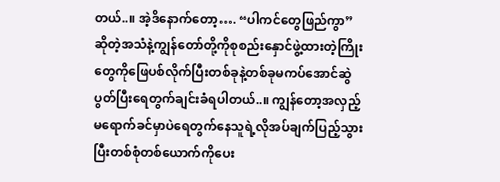တယ်..။ အဲ့ဒိနောက်တော့…. “ပါကင်တွေဖြည်ကွာ” ဆိုတဲ့အသံနဲ့ကျွန်တော်တို့ကိုစုစည်းနှောင်ဖွဲ့ထားတဲ့ကြိုးတွေကိုဖြေပစ်လိုက်ပြီးတစ်ခုနဲ့တစ်ခုမကပ်အောင်ဆွဲပွတ်ပြီးရေတွက်ချင်းခံရပါတယ်..။ ကျွန်တော့အလှည့်မရောက်ခင်မှာပဲရေတွက်နေသူရဲ့လိုအပ်ချက်ပြည့်သွားပြီးတစ်စုံတစ်ယောက်ကိုပေး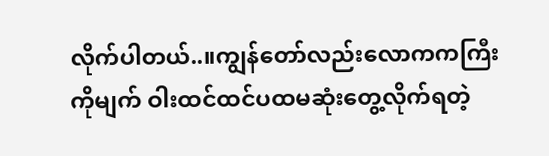လိုက်ပါတယ်..။ကျွန်တော်လည်းလောကကကြီးကိုမျက် ဝါးထင်ထင်ပထမဆုံးတွေ့လိုက်ရတဲ့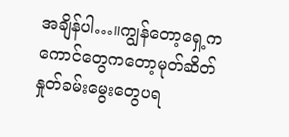အချိန်ပါ…။ကျွန်တော့ရှေ့ကကောင်တွေကတော့မုတ်ဆိတ်နှုတ်ခမ်းမွေးတွေပရ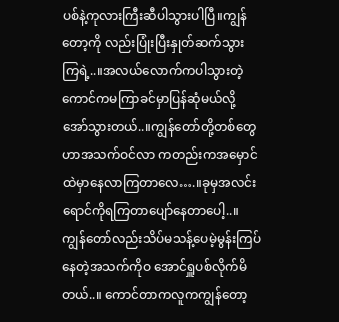ပစ်နဲ့ကုလားကြီးဆီပါသွားပါပြီ။ကျွန်တော့ကို လည်းပြုံးပြီးနှုတ်ဆက်သွားကြရဲ့..။အလယ်လောက်ကပါသွားတဲ့ကောင်ကမကြာခင်မှာပြန်ဆုံမယ်လို့အော်သွားတယ်..။ကျွန်တော်တို့တစ်တွေဟာအသက်ဝင်လာ ကတည်းကအမှောင်ထဲမှာနေလာကြတာလေ….။ခုမှအလင်းရောင်ကိုရကြတာပျော်နေတာပေါ့..။ကျွန်တော်လည်းသိပ်မသန့်ပေမဲ့မွန်းကြပ်နေတဲ့အသက်ကိုဝ အောင်ရှူပစ်လိုက်မိတယ်..။ ကောင်တာကလူကကျွန်တော့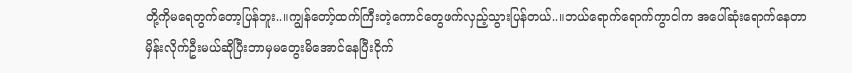တို့ကိုမရေတွက်တော့ပြန်ဘူး..။ကျွန်တော့်ထက်ကြီးတဲ့ကောင်တွေဖက်လှည့်သွားပြန်တယ်..။ဘယ်ရောက်ရောက်ကွာငါက အပေါ်ဆုံးရောက်နေတာမှိန်းလိုက်ဦးမယ်ဆိုပြီးဘာမှမတွေးမိအောင်နေပြီးငိုက်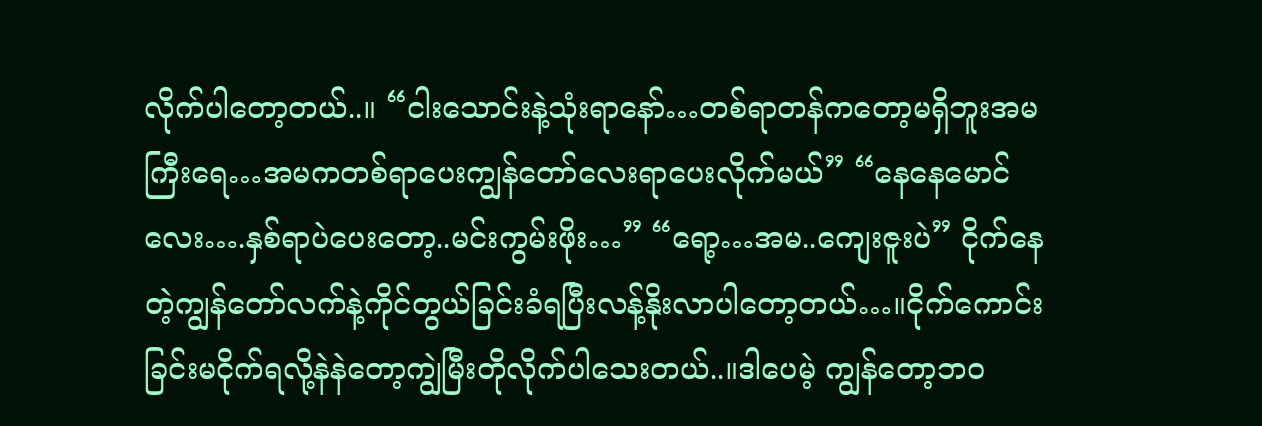လိုက်ပါတော့တယ်..။ “ငါးသောင်းနဲ့သုံးရာနော်…တစ်ရာတန်ကတော့မရှိဘူးအမကြီးရေ…အမကတစ်ရာပေးကျွန်တော်လေးရာပေးလိုက်မယ်” “နေနေမောင်လေး….နှစ်ရာပဲပေးတော့..မင်းကွမ်းဖိုး…” “ရော့…အမ..ကျေးဇူးပဲ” ငိုက်နေတဲ့ကျွန်တော်လက်နဲ့ကိုင်တွယ်ခြင်းခံရပြီးလန့်နိုးလာပါတော့တယ်…။ငိုက်ကောင်းခြင်းမငိုက်ရလို့နဲနဲတော့ကျွဲမြီးတိုလိုက်ပါသေးတယ်..။ဒါပေမဲ့ ကျွန်တော့ဘဝ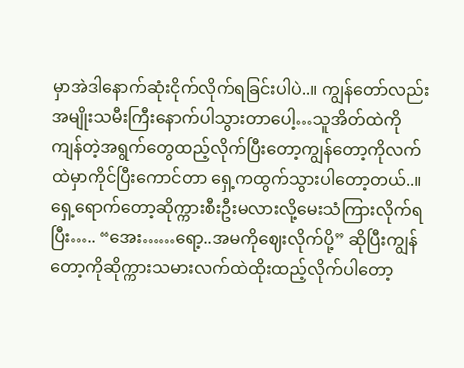မှာအဲဒါနောက်ဆုံးငိုက်လိုက်ရခြင်းပါပဲ..။ ကျွန်တော်လည်းအမျိုးသမီးကြီးနောက်ပါသွားတာပေါ့…သူအိတ်ထဲကိုကျန်တဲ့အရွက်တွေထည့်လိုက်ပြီးတော့ကျွန်တော့ကိုလက်ထဲမှာကိုင်ပြီးကောင်တာ ရှေ့ကထွက်သွားပါတော့တယ်..။ရှေ့ရောက်တော့ဆိုက္ကားစီးဦးမလားလို့မေးသံကြားလိုက်ရပြီး….. “အေး……ရော့..အမကိုဈေးလိုက်ပို့” ဆိုပြီးကျွန်တော့ကိုဆိုက္ကားသမားလက်ထဲထိုးထည့်လိုက်ပါတော့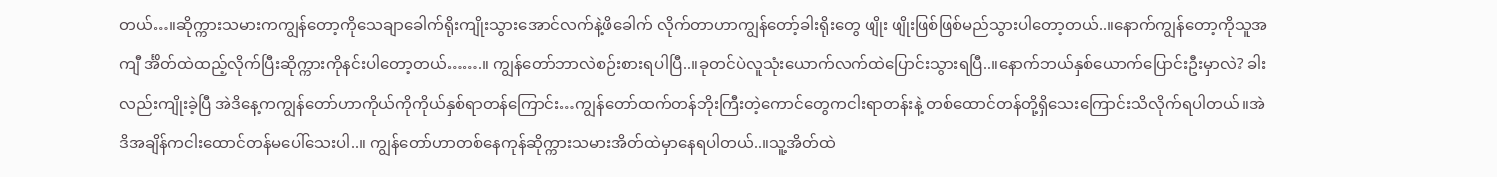တယ်…။ဆိုက္ကားသမားကကျွန်တော့ကိုသေချာခေါက်ရိုးကျိုးသွားအောင်လက်နဲ့ဖိခေါက် လိုက်တာဟာကျွန်တော့်ခါးရိုးတွေ ဖျိုး ဖျိုးဖြစ်ဖြစ်မည်သွားပါတော့တယ်..။နောက်ကျွန်တော့ကိုသူအကျီ င်္အိတ်ထဲထည့်လိုက်ပြီးဆိုက္ကားကိုနင်းပါတော့တယ်…….။ ကျွန်တော်ဘာလဲစဉ်းစားရပါပြီ..။ခုတင်ပဲလူသုံးယောက်လက်ထဲပြောင်းသွားရပြီ..။နောက်ဘယ်နှစ်ယောက်ပြောင်းဦးမှာလဲ? ခါးလည်းကျိုးခဲ့ပြီ အဲဒိနေ့ကကျွန်တော်ဟာကိုယ်ကိုကိုယ်နှစ်ရာတန်ကြောင်း…ကျွန်တော်ထက်တန်ဘိုးကြီးတဲ့ကောင်တွေကငါးရာတန်းနဲ့ တစ်ထောင်တန်တို့ရှိသေးကြောင်းသိလိုက်ရပါတယ်။အဲဒိအချိန်ကငါးထောင်တန်မပေါ်သေးပါ..။ ကျွန်တော်ဟာတစ်နေကုန်ဆိုက္ကားသမားအိတ်ထဲမှာနေရပါတယ်..။သူ့အိတ်ထဲ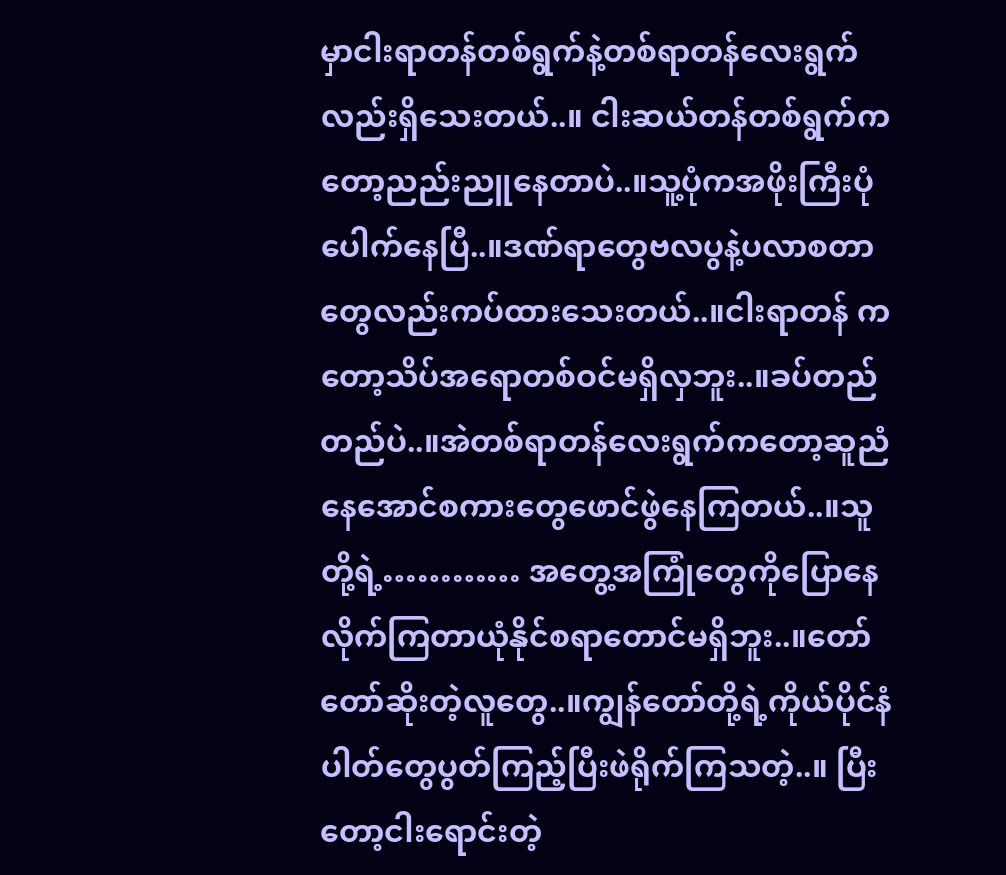မှာငါးရာတန်တစ်ရွက်နဲ့တစ်ရာတန်လေးရွက်လည်းရှိသေးတယ်..။ ငါးဆယ်တန်တစ်ရွက်ကတော့ညည်းညူနေတာပဲ..။သူ့ပုံကအဖိုးကြီးပုံပေါက်နေပြီ..။ဒဏ်ရာတွေဗလပွနဲ့ပလာစတာတွေလည်းကပ်ထားသေးတယ်..။ငါးရာတန် ကတော့သိပ်အရောတစ်ဝင်မရှိလှဘူး..။ခပ်တည်တည်ပဲ..။အဲတစ်ရာတန်လေးရွက်ကတော့ဆူညံနေအောင်စကားတွေဖောင်ဖွဲနေကြတယ်..။သူတို့ရဲ့………… အတွေ့အကြုံတွေကိုပြောနေလိုက်ကြတာယုံနိုင်စရာတောင်မရှိဘူး..။တော်တော်ဆိုးတဲ့လူတွေ..။ကျွန်တော်တို့ရဲ့ကိုယ်ပိုင်နံပါတ်တွေပွတ်ကြည့်ပြီးဖဲရိုက်ကြသတဲ့..။ ပြီးတော့ငါးရောင်းတဲ့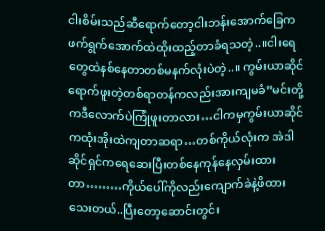ငါးစိမ်းသည်ဆီရောက်တော့ငါးဘန်းအောက်ခြေကဖက်ရွက်အောက်ထဲထိုးထည့်တာခံရသတဲ့..။ငါးရေတွေထဲနစ်နေတာတစ်မနက်လုံးပဲတဲ့..။ ကွမ်းယာဆိုင်ရောက်ဖူးတဲ့တစ်ရာတန်ကလည်းအားကျမခံ”မင်းတို့ကဒီလောက်ပဲကြုံဖူးတာလား…ငါကမှကွမ်းယာဆိုင်ကထုံးအိုးထဲကျတာဆရာ…တစ်ကိုယ်လုံးက အဲဒါဆိုင်ရှင်ကရေဆေးပြီးတစ်နေကုန်နေလှမ်းထားတာ………ကိုယ်ပေါ်ကိုလည်းကျောက်ခဲနဲ့ဖိထားသေးတယ်..ပြီးတော့ဆောင်းတွင်း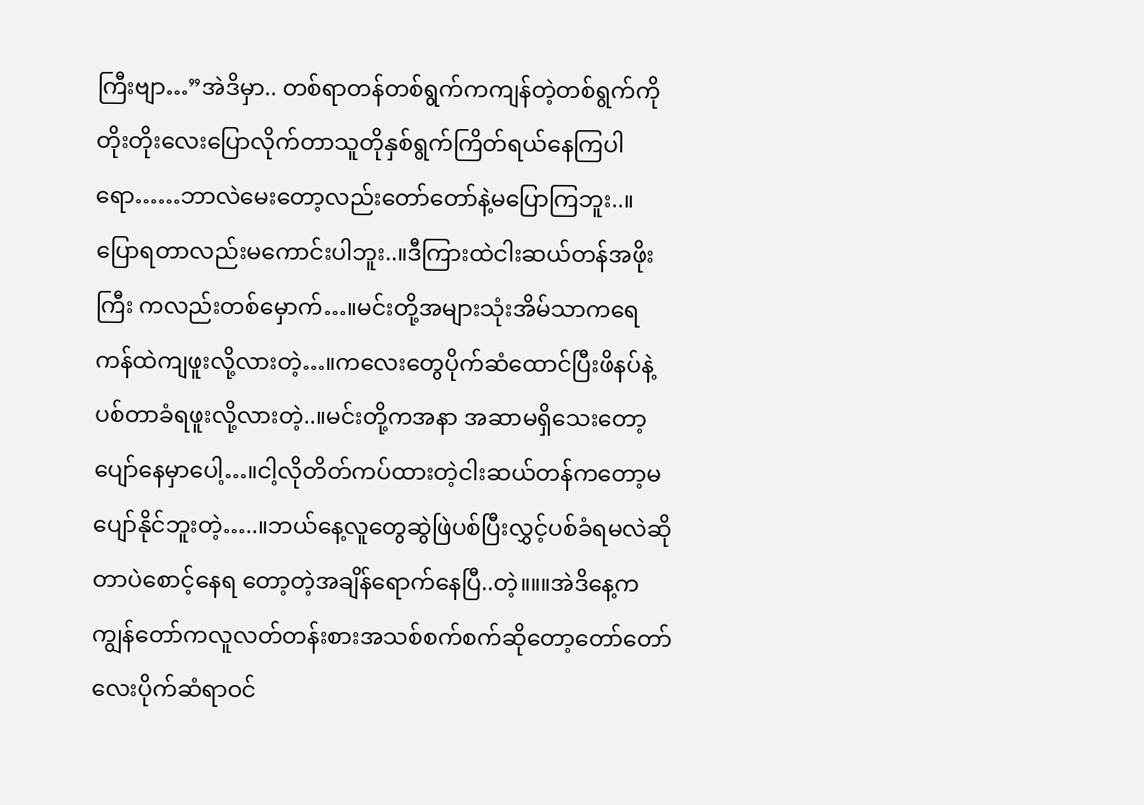ကြီးဗျာ…”အဲဒိမှာ.. တစ်ရာတန်တစ်ရွက်ကကျန်တဲ့တစ်ရွက်ကိုတိုးတိုးလေးပြောလိုက်တာသူတိုနှစ်ရွက်ကြိတ်ရယ်နေကြပါရော……ဘာလဲမေးတော့လည်းတော်တော်နဲ့မပြောကြဘူး..။ ပြောရတာလည်းမကောင်းပါဘူး..။ဒီကြားထဲငါးဆယ်တန်အဖိုးကြီး ကလည်းတစ်မှောက်…။မင်းတို့အများသုံးအိမ်သာကရေကန်ထဲကျဖူးလို့လားတဲ့…။ကလေးတွေပိုက်ဆံထောင်ပြီးဖိနပ်နဲ့ပစ်တာခံရဖူးလို့လားတဲ့..။မင်းတို့ကအနာ အဆာမရှိသေးတော့ပျော်နေမှာပေါ့…။ငါ့လိုတိတ်ကပ်ထားတဲ့ငါးဆယ်တန်ကတော့မပျော်နိုင်ဘူးတဲ့…..။ဘယ်နေ့လူတွေဆွဲဖြဲပစ်ပြီးလွှင့်ပစ်ခံရမလဲဆိုတာပဲစောင့်နေရ တော့တဲ့အချိန်ရောက်နေပြီ..တဲ့။။။အဲဒိနေ့ကကျွန်တော်ကလူလတ်တန်းစားအသစ်စက်စက်ဆိုတော့တော်တော်လေးပိုက်ဆံရာဝင်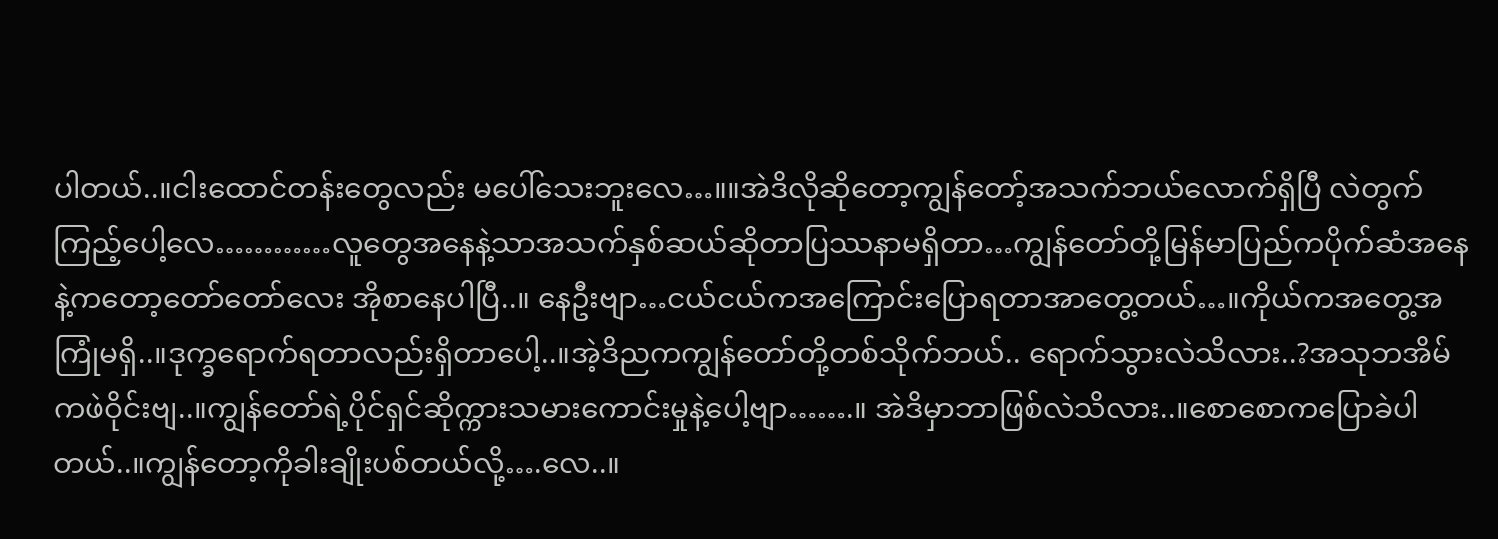ပါတယ်..။ငါးထောင်တန်းတွေလည်း မပေါ်သေးဘူးလေ…။။အဲဒိလိုဆိုတော့ကျွန်တော့်အသက်ဘယ်လောက်ရှိပြီ လဲတွက်ကြည့်ပေါ့လေ…………လူတွေအနေနဲ့သာအသက်နှစ်ဆယ်ဆိုတာပြဿနာမရှိတာ…ကျွန်တော်တို့မြန်မာပြည်ကပိုက်ဆံအနေနဲ့ကတော့တော်တော်လေး အိုစာနေပါပြီ..။ နေဦးဗျာ…ငယ်ငယ်ကအကြောင်းပြောရတာအာတွေ့တယ်…။ကိုယ်ကအတွေ့အကြုံမရှိ..။ဒုက္ခရောက်ရတာလည်းရှိတာပေါ့..။အဲ့ဒိညကကျွန်တော်တို့တစ်သိုက်ဘယ်.. ရောက်သွားလဲသိလား..?အသုဘအိမ်ကဖဲဝိုင်းဗျ..။ကျွန်တော်ရဲ့ပိုင်ရှင်ဆိုက္ကားသမားကောင်းမှုနဲ့ပေါ့ဗျာ…….။ အဲဒိမှာဘာဖြစ်လဲသိလား..။စောစောကပြောခဲပါတယ်..။ကျွန်တော့ကိုခါးချိုးပစ်တယ်လို့….လေ..။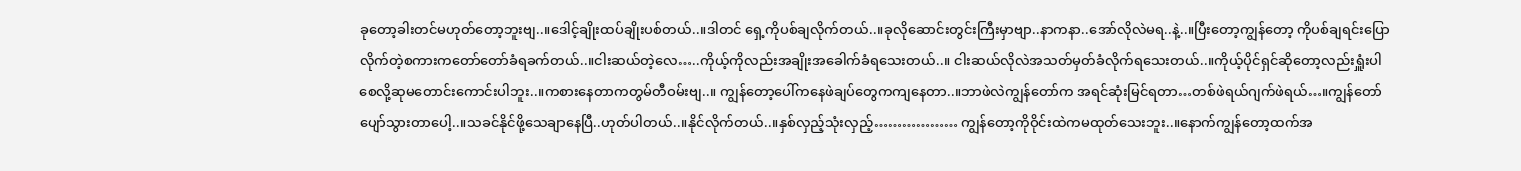ခုတော့ခါးတင်မဟုတ်တော့ဘူးဗျ..။ဒေါင့်ချိုးထပ်ချိုးပစ်တယ်..။ဒါတင် ရှေ့ကိုပစ်ချလိုက်တယ်..။ခုလိုဆောင်းတွင်းကြီးမှာဗျာ..နာကနာ..အော်လိုလဲမရ..နဲ့..။ပြီးတော့ကျွန်တော့ ကိုပစ်ချရင်းပြောလိုက်တဲ့စကားကတော်တော်ခံရခက်တယ်..။ငါးဆယ်တဲ့လေ…..ကိုယ့်ကိုလည်းအချိုးအခေါက်ခံရသေးတယ်..။ ငါးဆယ်လိုလဲအသတ်မှတ်ခံလိုက်ရသေးတယ်..။ကိုယ့်ပိုင်ရှင်ဆိုတော့လည်းရှူံးပါစေလို့ဆုမတောင်းကောင်းပါဘူး..။ကစားနေတာကတွမ်တီဝမ်းဗျ..။ ကျွန်တော့ပေါ်ကနေဖဲချပ်တွေကကျနေတာ..။ဘာဖဲလဲကျွန်တော်က အရင်ဆုံးမြင်ရတာ…တစ်ဖဲရယ်ဂျက်ဖဲရယ်…။ကျွန်တော်ပျော်သွားတာပေါ့..။သခင်နိုင်ဖို့သေချာနေပြီ..ဟုတ်ပါတယ်..။နိုင်လိုက်တယ်..။နှစ်လှည့်သုံးလှည့်……………… ကျွန်တော့ကိုဝိုင်းထဲကမထုတ်သေးဘူး..။နောက်ကျွန်တော့ထက်အ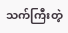သက်ကြီးတဲ့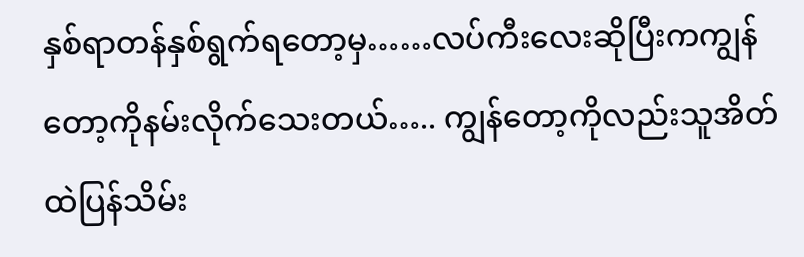နှစ်ရာတန်နှစ်ရွက်ရတော့မှ……လပ်ကီးလေးဆိုပြီးကကျွန်တော့ကိုနမ်းလိုက်သေးတယ်….. ကျွန်တော့ကိုလည်းသူအိတ်ထဲပြန်သိမ်း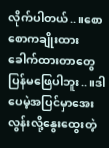လိုက်ပါတယ်..။စောစောကချိုးထားခေါက်ထားတာတွေပြန်မဖြေပါဘူး..။ဒါပေမဲ့အပြင်မှာအေးလွန်းလို့နွေးထွေးတဲ့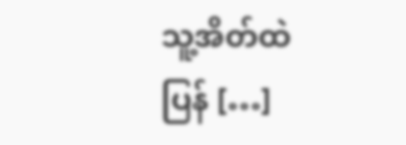သူ့အိတ်ထဲပြန် […]